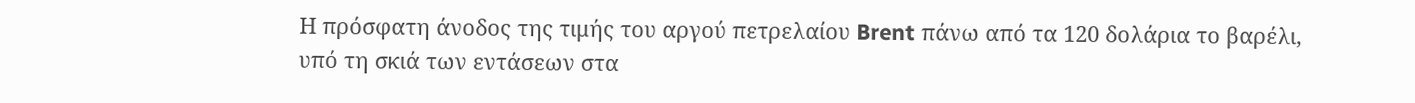Η πρόσφατη άνοδος της τιμής του αργού πετρελαίου Brent πάνω από τα 120 δολάρια το βαρέλι, υπό τη σκιά των εντάσεων στα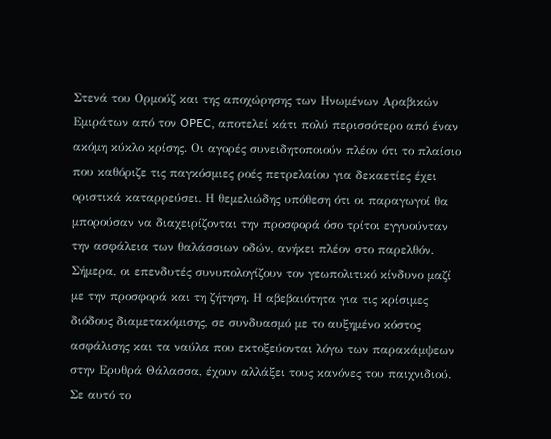Στενά του Ορμούζ και της αποχώρησης των Ηνωμένων Αραβικών Εμιράτων από τον OPEC, αποτελεί κάτι πολύ περισσότερο από έναν ακόμη κύκλο κρίσης. Οι αγορές συνειδητοποιούν πλέον ότι το πλαίσιο που καθόριζε τις παγκόσμιες ροές πετρελαίου για δεκαετίες έχει οριστικά καταρρεύσει. Η θεμελιώδης υπόθεση ότι οι παραγωγοί θα μπορούσαν να διαχειρίζονται την προσφορά όσο τρίτοι εγγυούνταν την ασφάλεια των θαλάσσιων οδών, ανήκει πλέον στο παρελθόν.
Σήμερα, οι επενδυτές συνυπολογίζουν τον γεωπολιτικό κίνδυνο μαζί με την προσφορά και τη ζήτηση. Η αβεβαιότητα για τις κρίσιμες διόδους διαμετακόμισης, σε συνδυασμό με το αυξημένο κόστος ασφάλισης και τα ναύλα που εκτοξεύονται λόγω των παρακάμψεων στην Ερυθρά Θάλασσα, έχουν αλλάξει τους κανόνες του παιχνιδιού. Σε αυτό το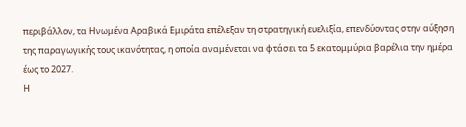περιβάλλον, τα Ηνωμένα Αραβικά Εμιράτα επέλεξαν τη στρατηγική ευελιξία, επενδύοντας στην αύξηση της παραγωγικής τους ικανότητας, η οποία αναμένεται να φτάσει τα 5 εκατομμύρια βαρέλια την ημέρα έως το 2027.
Η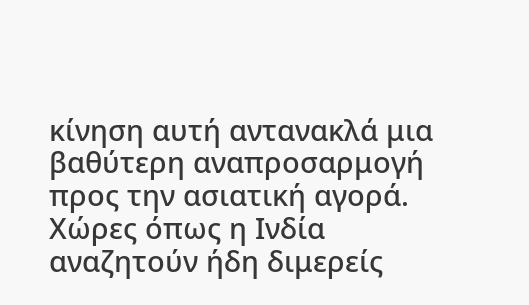κίνηση αυτή αντανακλά μια βαθύτερη αναπροσαρμογή προς την ασιατική αγορά. Χώρες όπως η Ινδία αναζητούν ήδη διμερείς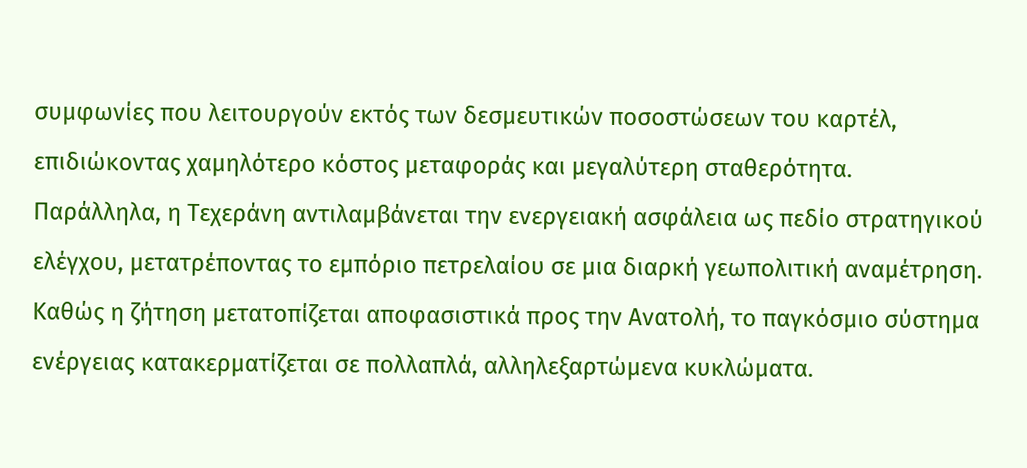συμφωνίες που λειτουργούν εκτός των δεσμευτικών ποσοστώσεων του καρτέλ, επιδιώκοντας χαμηλότερο κόστος μεταφοράς και μεγαλύτερη σταθερότητα. Παράλληλα, η Τεχεράνη αντιλαμβάνεται την ενεργειακή ασφάλεια ως πεδίο στρατηγικού ελέγχου, μετατρέποντας το εμπόριο πετρελαίου σε μια διαρκή γεωπολιτική αναμέτρηση.
Καθώς η ζήτηση μετατοπίζεται αποφασιστικά προς την Ανατολή, το παγκόσμιο σύστημα ενέργειας κατακερματίζεται σε πολλαπλά, αλληλεξαρτώμενα κυκλώματα.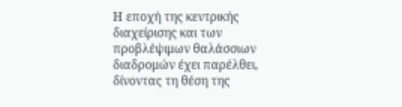Η εποχή της κεντρικής διαχείρισης και των προβλέψιμων θαλάσσιων διαδρομών έχει παρέλθει, δίνοντας τη θέση της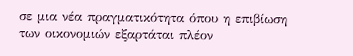σε μια νέα πραγματικότητα όπου η επιβίωση των οικονομιών εξαρτάται πλέον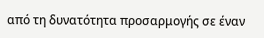από τη δυνατότητα προσαρμογής σε έναν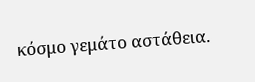κόσμο γεμάτο αστάθεια.